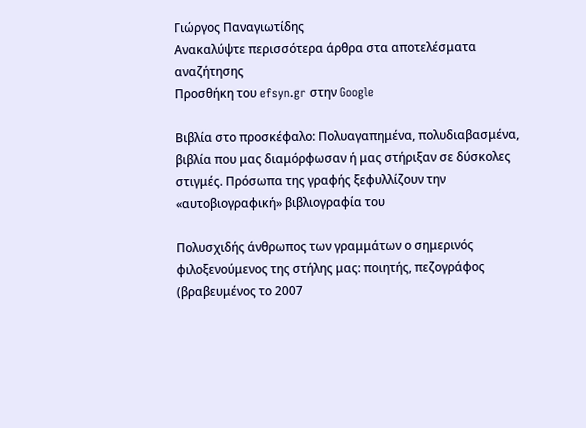Γιώργος Παναγιωτίδης
Ανακαλύψτε περισσότερα άρθρα στα αποτελέσματα αναζήτησης
Προσθήκη του efsyn.gr στην Google

Βιβλία στο προσκέφαλο: Πολυαγαπημένα, πολυδιαβασμένα, βιβλία που μας διαμόρφωσαν ή μας στήριξαν σε δύσκολες στιγμές. Πρόσωπα της γραφής ξεφυλλίζουν την «αυτοβιογραφική» βιβλιογραφία του

Πολυσχιδής άνθρωπος των γραμμάτων ο σημερινός φιλοξενούμενος της στήλης μας: ποιητής, πεζογράφος (βραβευμένος το 2007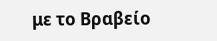με το Βραβείο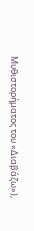Μυθιστορήματος του «Διαβάζω»),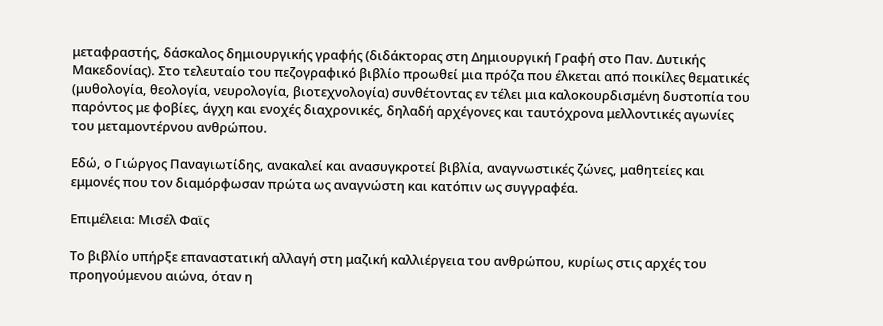μεταφραστής, δάσκαλος δημιουργικής γραφής (διδάκτορας στη Δημιουργική Γραφή στο Παν. Δυτικής Μακεδονίας). Στο τελευταίο του πεζογραφικό βιβλίο προωθεί μια πρόζα που έλκεται από ποικίλες θεματικές (μυθολογία, θεολογία, νευρολογία, βιοτεχνολογία) συνθέτοντας εν τέλει μια καλοκουρδισμένη δυστοπία του παρόντος με φοβίες, άγχη και ενοχές διαχρονικές, δηλαδή αρχέγονες και ταυτόχρονα μελλοντικές αγωνίες του μεταμοντέρνου ανθρώπου.

Εδώ, ο Γιώργος Παναγιωτίδης, ανακαλεί και ανασυγκροτεί βιβλία, αναγνωστικές ζώνες, μαθητείες και εμμονές που τον διαμόρφωσαν πρώτα ως αναγνώστη και κατόπιν ως συγγραφέα.

Επιμέλεια: Μισέλ Φαϊς

Το βιβλίο υπήρξε επαναστατική αλλαγή στη μαζική καλλιέργεια του ανθρώπου, κυρίως στις αρχές του προηγούμενου αιώνα, όταν η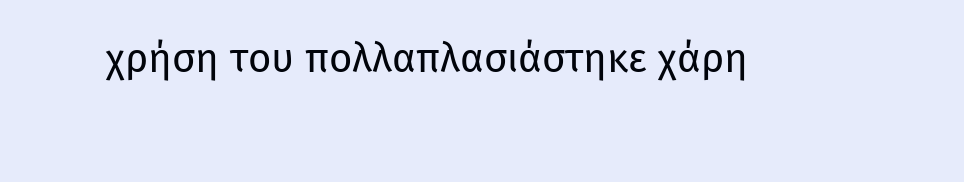χρήση του πολλαπλασιάστηκε χάρη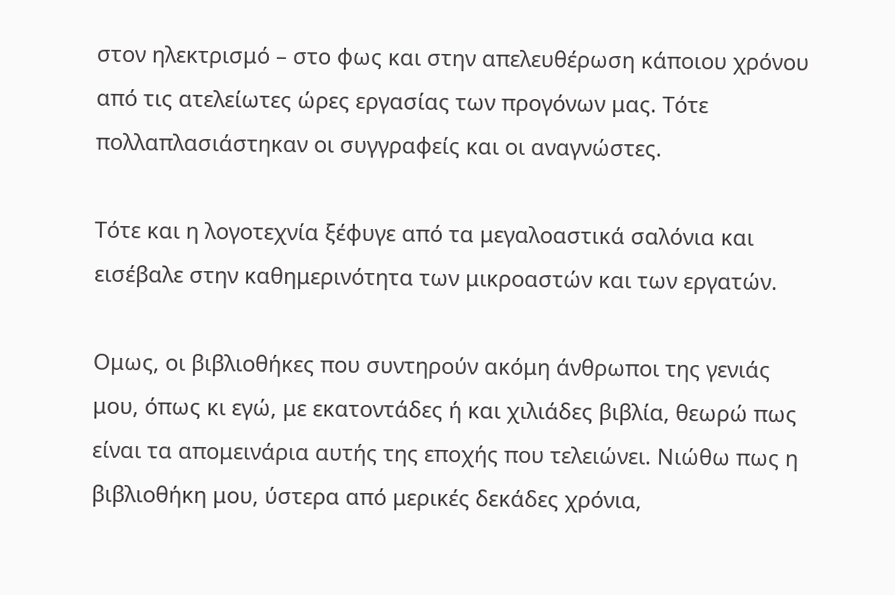στον ηλεκτρισμό – στο φως και στην απελευθέρωση κάποιου χρόνου από τις ατελείωτες ώρες εργασίας των προγόνων μας. Τότε πολλαπλασιάστηκαν οι συγγραφείς και οι αναγνώστες.

Τότε και η λογοτεχνία ξέφυγε από τα μεγαλοαστικά σαλόνια και εισέβαλε στην καθημερινότητα των μικροαστών και των εργατών.

Ομως, οι βιβλιοθήκες που συντηρούν ακόμη άνθρωποι της γενιάς μου, όπως κι εγώ, με εκατοντάδες ή και χιλιάδες βιβλία, θεωρώ πως είναι τα απομεινάρια αυτής της εποχής που τελειώνει. Νιώθω πως η βιβλιοθήκη μου, ύστερα από μερικές δεκάδες χρόνια,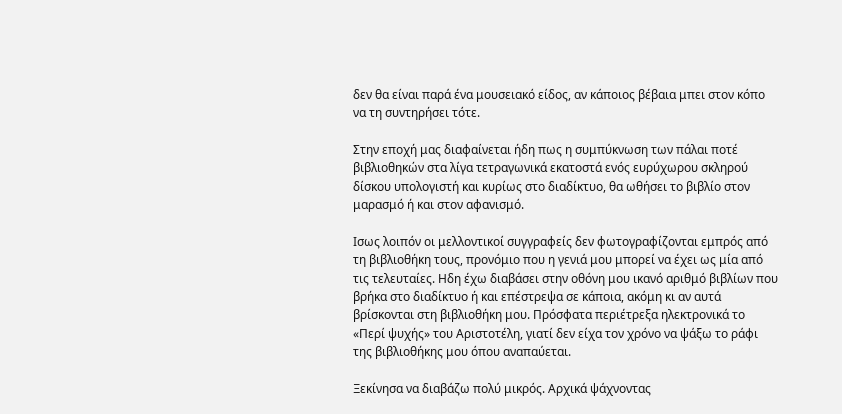δεν θα είναι παρά ένα μουσειακό είδος, αν κάποιος βέβαια μπει στον κόπο να τη συντηρήσει τότε.

Στην εποχή μας διαφαίνεται ήδη πως η συμπύκνωση των πάλαι ποτέ βιβλιοθηκών στα λίγα τετραγωνικά εκατοστά ενός ευρύχωρου σκληρού δίσκου υπολογιστή και κυρίως στο διαδίκτυο, θα ωθήσει το βιβλίο στον μαρασμό ή και στον αφανισμό.

Ισως λοιπόν οι μελλοντικοί συγγραφείς δεν φωτογραφίζονται εμπρός από τη βιβλιοθήκη τους, προνόμιο που η γενιά μου μπορεί να έχει ως μία από τις τελευταίες. Ηδη έχω διαβάσει στην οθόνη μου ικανό αριθμό βιβλίων που βρήκα στο διαδίκτυο ή και επέστρεψα σε κάποια, ακόμη κι αν αυτά βρίσκονται στη βιβλιοθήκη μου. Πρόσφατα περιέτρεξα ηλεκτρονικά το «Περί ψυχής» του Αριστοτέλη, γιατί δεν είχα τον χρόνο να ψάξω το ράφι της βιβλιοθήκης μου όπου αναπαύεται.

Ξεκίνησα να διαβάζω πολύ μικρός. Αρχικά ψάχνοντας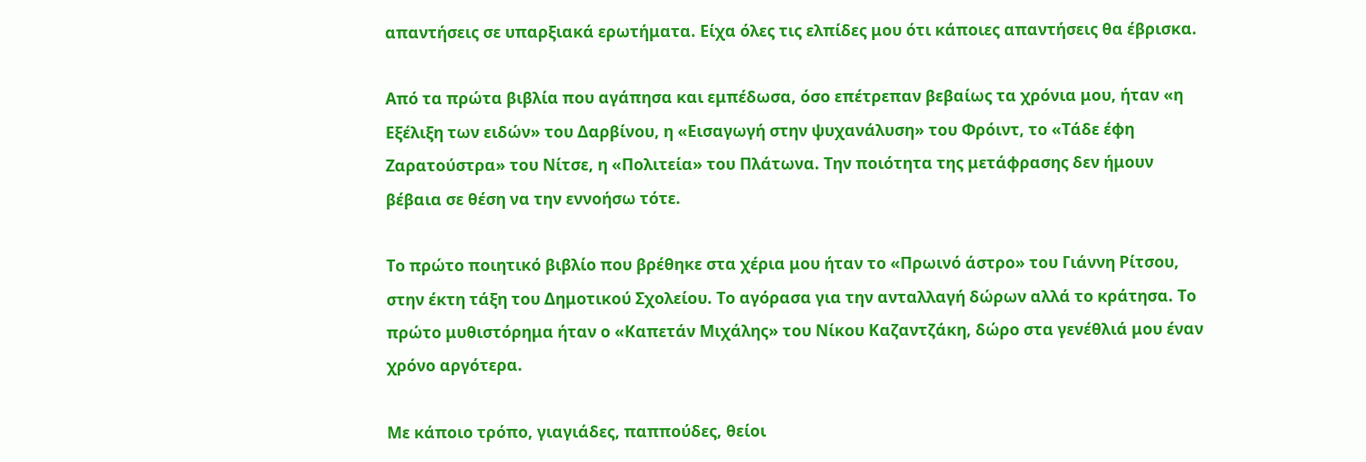απαντήσεις σε υπαρξιακά ερωτήματα. Είχα όλες τις ελπίδες μου ότι κάποιες απαντήσεις θα έβρισκα.

Από τα πρώτα βιβλία που αγάπησα και εμπέδωσα, όσο επέτρεπαν βεβαίως τα χρόνια μου, ήταν «η Εξέλιξη των ειδών» του Δαρβίνου, η «Εισαγωγή στην ψυχανάλυση» του Φρόιντ, το «Τάδε έφη Ζαρατούστρα» του Νίτσε, η «Πολιτεία» του Πλάτωνα. Την ποιότητα της μετάφρασης δεν ήμουν βέβαια σε θέση να την εννοήσω τότε.

Το πρώτο ποιητικό βιβλίο που βρέθηκε στα χέρια μου ήταν το «Πρωινό άστρο» του Γιάννη Ρίτσου, στην έκτη τάξη του Δημοτικού Σχολείου. Το αγόρασα για την ανταλλαγή δώρων αλλά το κράτησα. Το πρώτο μυθιστόρημα ήταν ο «Καπετάν Μιχάλης» του Νίκου Καζαντζάκη, δώρο στα γενέθλιά μου έναν χρόνο αργότερα.

Με κάποιο τρόπο, γιαγιάδες, παππούδες, θείοι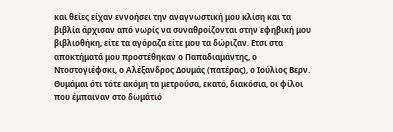και θείες είχαν εννοήσει την αναγνωστική μου κλίση και τα βιβλία άρχισαν από νωρίς να συναθροίζονται στην εφηβική μου βιβλιοθήκη, είτε τα αγόραζα είτε μου τα δώριζαν. Ετσι στα αποκτήματά μου προστέθηκαν ο Παπαδιαμάντης, ο Ντοστογιέφσκι, ο Αλέξανδρος Δουμάς (πατέρας), ο Ιούλιος Βερν. Θυμάμαι ότι τότε ακόμη τα μετρούσα, εκατό, διακόσια, οι φίλοι που έμπαιναν στο δωμάτιό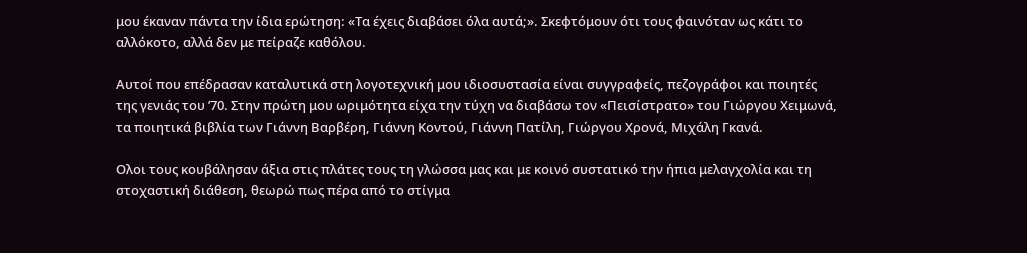μου έκαναν πάντα την ίδια ερώτηση: «Τα έχεις διαβάσει όλα αυτά;». Σκεφτόμουν ότι τους φαινόταν ως κάτι το αλλόκοτο, αλλά δεν με πείραζε καθόλου.

Αυτοί που επέδρασαν καταλυτικά στη λογοτεχνική μου ιδιοσυστασία είναι συγγραφείς, πεζογράφοι και ποιητές της γενιάς του ’70. Στην πρώτη μου ωριμότητα είχα την τύχη να διαβάσω τον «Πεισίστρατο» του Γιώργου Χειμωνά, τα ποιητικά βιβλία των Γιάννη Βαρβέρη, Γιάννη Κοντού, Γιάννη Πατίλη, Γιώργου Χρονά, Μιχάλη Γκανά.

Ολοι τους κουβάλησαν άξια στις πλάτες τους τη γλώσσα μας και με κοινό συστατικό την ήπια μελαγχολία και τη στοχαστική διάθεση, θεωρώ πως πέρα από το στίγμα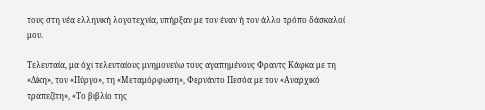τους στη νέα ελληνική λογοτεχνία, υπήρξαν με τον έναν ή τον άλλο τρόπο δάσκαλοί μου.

Τελευταία, μα όχι τελευταίους μνημονεύω τους αγαπημένους Φραντς Κάφκα με τη «Δίκη», τον «Πύργο», τη «Μεταμόρφωση», Φερνάντο Πεσόα με τον «Αναρχικό τραπεζίτη», «Το βιβλίο της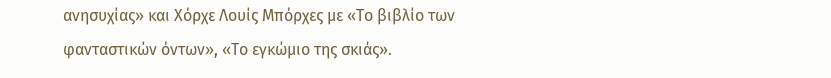ανησυχίας» και Χόρχε Λουίς Μπόρχες με «Το βιβλίο των φανταστικών όντων», «Το εγκώμιο της σκιάς».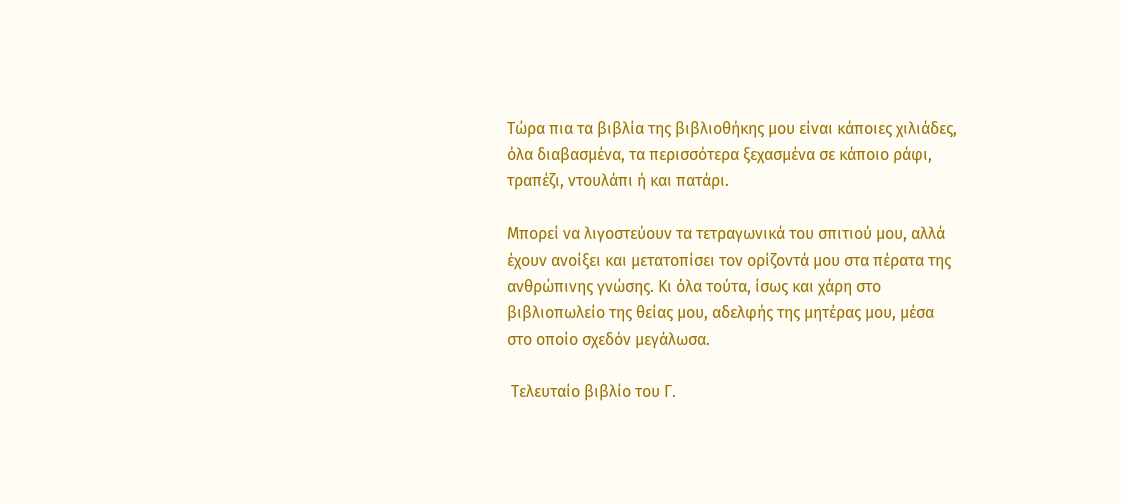Τώρα πια τα βιβλία της βιβλιοθήκης μου είναι κάποιες χιλιάδες, όλα διαβασμένα, τα περισσότερα ξεχασμένα σε κάποιο ράφι, τραπέζι, ντουλάπι ή και πατάρι.

Μπορεί να λιγοστεύουν τα τετραγωνικά του σπιτιού μου, αλλά έχουν ανοίξει και μετατοπίσει τον ορίζοντά μου στα πέρατα της ανθρώπινης γνώσης. Κι όλα τούτα, ίσως και χάρη στο βιβλιοπωλείο της θείας μου, αδελφής της μητέρας μου, μέσα στο οποίο σχεδόν μεγάλωσα.

 Τελευταίο βιβλίο του Γ.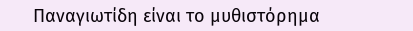Παναγιωτίδη είναι το μυθιστόρημα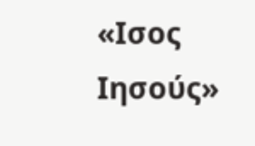«Ισος Ιησούς»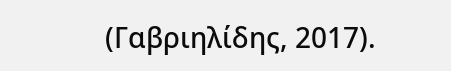(Γαβριηλίδης, 2017).